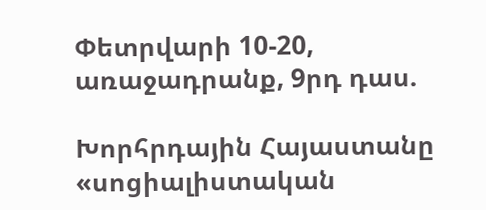Փետրվարի 10-20, առաջադրանք, 9րդ դաս.

Խորհրդային Հայաստանը «սոցիալիստական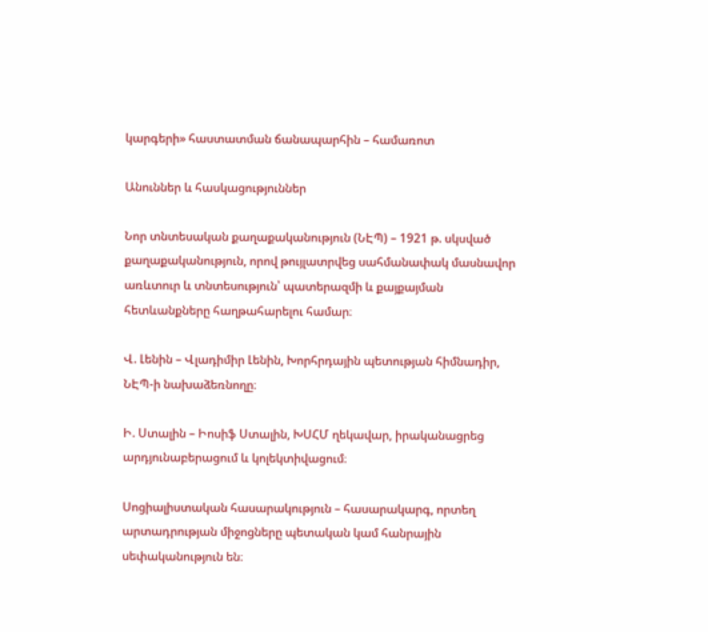կարգերի» հաստատման ճանապարհին – համառոտ

Անուններ և հասկացություններ

Նոր տնտեսական քաղաքականություն (ՆԷՊ) – 1921 թ. սկսված քաղաքականություն, որով թույլատրվեց սահմանափակ մասնավոր առևտուր և տնտեսություն՝ պատերազմի և քայքայման հետևանքները հաղթահարելու համար։

Վ. Լենին – Վլադիմիր Լենին, Խորհրդային պետության հիմնադիր, ՆԷՊ-ի նախաձեռնողը։

Ի. Ստալին – Իոսիֆ Ստալին, ԽՍՀՄ ղեկավար, իրականացրեց արդյունաբերացում և կոլեկտիվացում։

Սոցիալիստական հասարակություն – հասարակարգ, որտեղ արտադրության միջոցները պետական կամ հանրային սեփականություն են։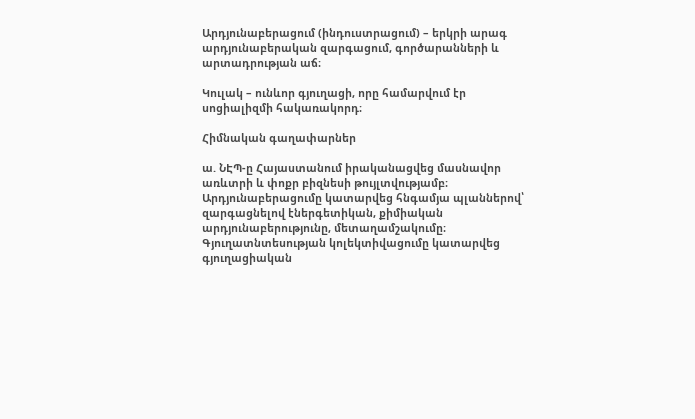Արդյունաբերացում (ինդուստրացում) – երկրի արագ արդյունաբերական զարգացում, գործարանների և արտադրության աճ։

Կուլակ – ունևոր գյուղացի, որը համարվում էր սոցիալիզմի հակառակորդ։

Հիմնական գաղափարներ

ա. ՆԷՊ-ը Հայաստանում իրականացվեց մասնավոր առևտրի և փոքր բիզնեսի թույլտվությամբ։ Արդյունաբերացումը կատարվեց հնգամյա պլաններով՝ զարգացնելով էներգետիկան, քիմիական արդյունաբերությունը, մետաղամշակումը։ Գյուղատնտեսության կոլեկտիվացումը կատարվեց գյուղացիական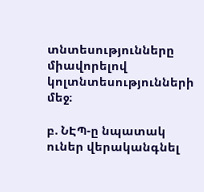տնտեսությունները միավորելով կոլտնտեսությունների մեջ։

բ. ՆԷՊ-ը նպատակ ուներ վերականգնել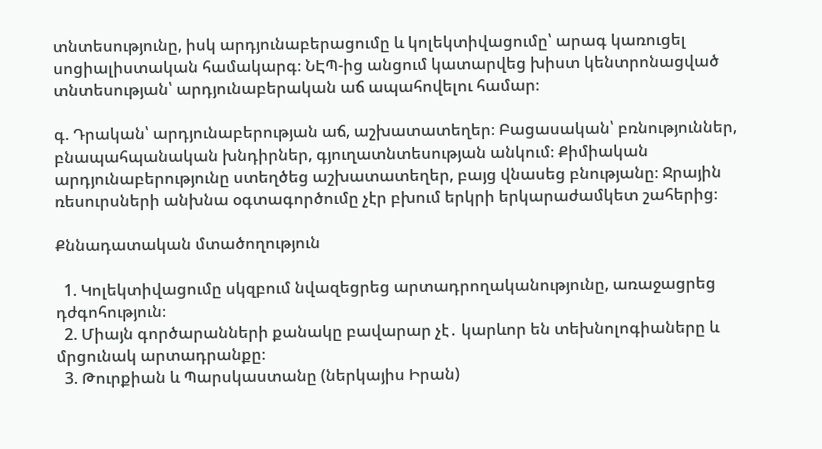տնտեսությունը, իսկ արդյունաբերացումը և կոլեկտիվացումը՝ արագ կառուցել սոցիալիստական համակարգ։ ՆԷՊ-ից անցում կատարվեց խիստ կենտրոնացված տնտեսության՝ արդյունաբերական աճ ապահովելու համար։

գ. Դրական՝ արդյունաբերության աճ, աշխատատեղեր։ Բացասական՝ բռնություններ, բնապահպանական խնդիրներ, գյուղատնտեսության անկում։ Քիմիական արդյունաբերությունը ստեղծեց աշխատատեղեր, բայց վնասեց բնությանը։ Ջրային ռեսուրսների անխնա օգտագործումը չէր բխում երկրի երկարաժամկետ շահերից։

Քննադատական մտածողություն

  1. Կոլեկտիվացումը սկզբում նվազեցրեց արտադրողականությունը, առաջացրեց դժգոհություն։
  2. Միայն գործարանների քանակը բավարար չէ․ կարևոր են տեխնոլոգիաները և մրցունակ արտադրանքը։
  3. Թուրքիան և Պարսկաստանը (ներկայիս Իրան)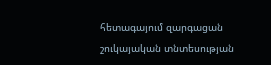հետագայում զարգացան շուկայական տնտեսության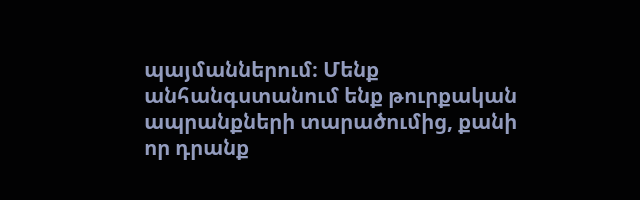պայմաններում։ Մենք անհանգստանում ենք թուրքական ապրանքների տարածումից, քանի որ դրանք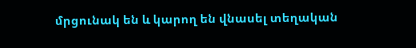մրցունակ են և կարող են վնասել տեղական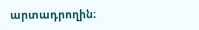արտադրողին։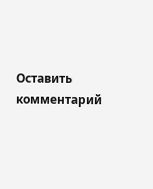Оставить комментарий